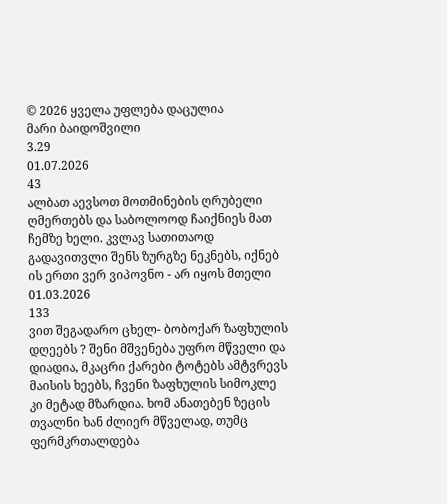© 2026 ყველა უფლება დაცულია
მარი ბაიდოშვილი
3.29
01.07.2026
43
ალბათ აევსოთ მოთმინების ღრუბელი ღმერთებს და საბოლოოდ ჩაიქნიეს მათ ჩემზე ხელი. კვლავ სათითაოდ გადავითვლი შენს ზურგზე ნეკნებს, იქნებ ის ერთი ვერ ვიპოვნო - არ იყოს მთელი
01.03.2026
133
ვით შეგადარო ცხელ- ბობოქარ ზაფხულის დღეებს ? შენი მშვენება უფრო მწველი და დიადია, მკაცრი ქარები ტოტებს ამტვრევს მაისის ხეებს, ჩვენი ზაფხულის სიმოკლე კი მეტად მზარდია. ხომ ანათებენ ზეცის თვალნი ხან ძლიერ მწველად, თუმც ფერმკრთალდება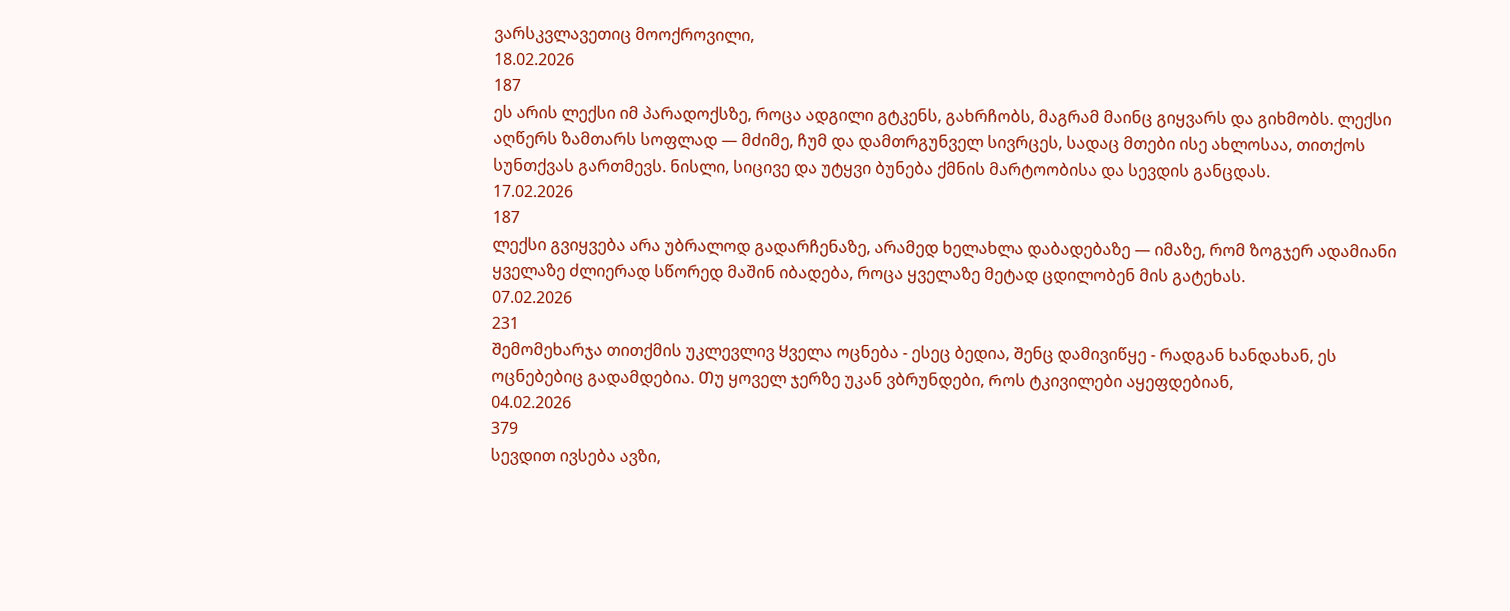ვარსკვლავეთიც მოოქროვილი,
18.02.2026
187
ეს არის ლექსი იმ პარადოქსზე, როცა ადგილი გტკენს, გახრჩობს, მაგრამ მაინც გიყვარს და გიხმობს. ლექსი აღწერს ზამთარს სოფლად — მძიმე, ჩუმ და დამთრგუნველ სივრცეს, სადაც მთები ისე ახლოსაა, თითქოს სუნთქვას გართმევს. ნისლი, სიცივე და უტყვი ბუნება ქმნის მარტოობისა და სევდის განცდას.
17.02.2026
187
ლექსი გვიყვება არა უბრალოდ გადარჩენაზე, არამედ ხელახლა დაბადებაზე — იმაზე, რომ ზოგჯერ ადამიანი ყველაზე ძლიერად სწორედ მაშინ იბადება, როცა ყველაზე მეტად ცდილობენ მის გატეხას.
07.02.2026
231
Შემომეხარჯა თითქმის უკლევლივ Ყველა ოცნება - ესეც ბედია, Შენც დამივიწყე - რადგან ხანდახან, ეს ოცნებებიც გადამდებია. Თუ ყოველ ჯერზე უკან ვბრუნდები, Როს ტკივილები აყეფდებიან,
04.02.2026
379
სევდით ივსება ავზი,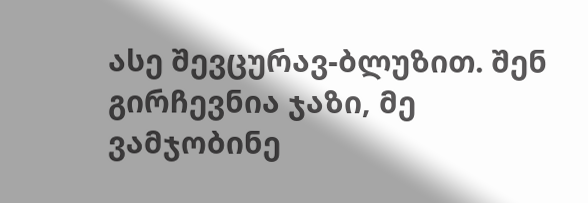ასე შევცურავ-ბლუზით. შენ გირჩევნია ჯაზი, მე ვამჯობინე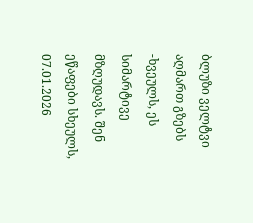ბლუზი ველტვი აღმართ გზებს -ხვეულს, ეს სიმარტივე მზღუდავს. შენ ეწაფები სხეულს,
07.01.2026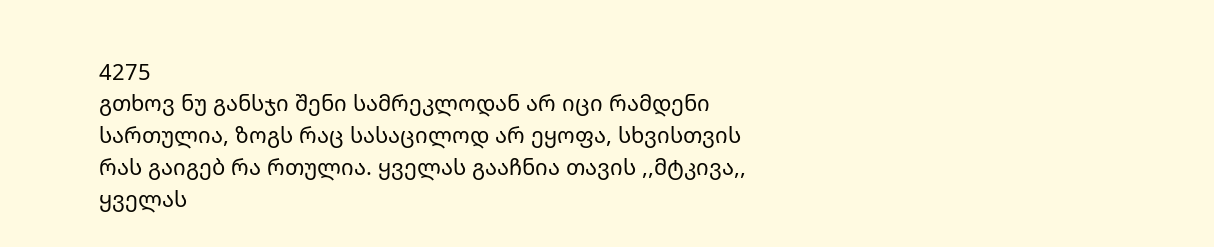4275
გთხოვ ნუ განსჯი შენი სამრეკლოდან არ იცი რამდენი სართულია, ზოგს რაც სასაცილოდ არ ეყოფა, სხვისთვის რას გაიგებ რა რთულია. ყველას გააჩნია თავის ,,მტკივა,, ყველას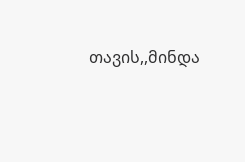თავის,,მინდა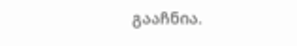გააჩნია.